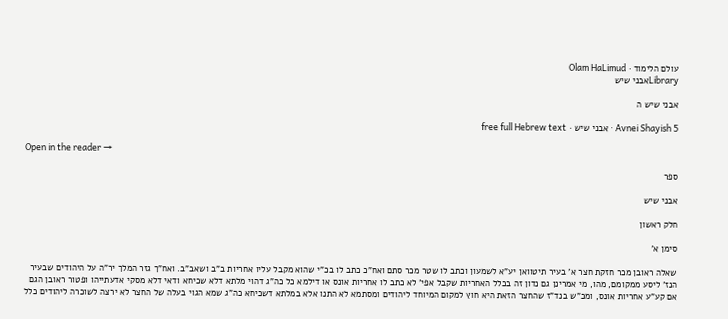עולם הלימוד · Olam HaLimud
Libraryאבני שיש

אבני שיש ה

Avnei Shayish 5 · אבני שיש · free full Hebrew text

Open in the reader →

ספר

אבני שיש

חלק ראשון

סימן א'

שאלה ראובן מכר חזקת חצר א' בעיר תיטוואן יע"א לשמעון וכתב לו שטר מכר סתם ואח"כ כתב לו בכ"י שהוא מקבל עליו אחריות ב"ב ושאב"ב. ואח"ך גזר המלך יר"ה על היהודים שבעיר הנז' ליסע ממקומם, מהו, מי אמרינן גם נדון זה בכלל האחריות שקבל אפי' לא כתב לו אחריות אונס או דילמא כל כה"ג דהוי מלתא דלא שכיחא ודאי דלא מסקי אדעתייהו ופטור ראובן הגם אם קע"ע אחריות אונס, ומכ"ש בנד"ז שהחצר הזאת היא חוץ למקום המיוחד ליהודים ומסתמא לא התנו אלא במלתא דשכיחא כה"ג שמא הגוי בעלה של החצר לא ירצה לשוכרה ליהודים כלל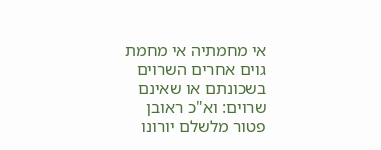אי מחמתיה אי מחמת גוים אחרים השרוים בשכונתם או שאינם שרוים: וא"כ ראובן פטור מלשלם יורונו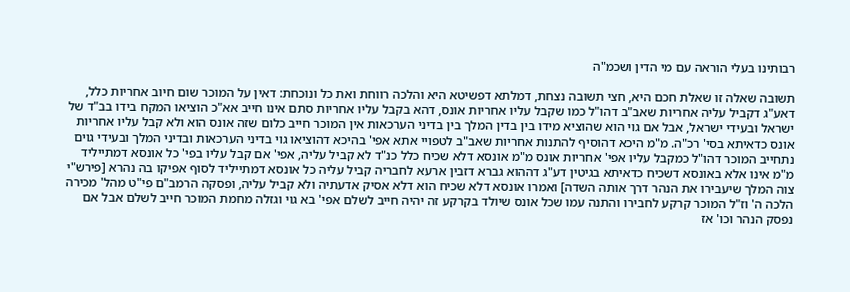רבותינו בעלי הוראה עם מי הדין ושכמ"ה

תשובה שאלה זו שאלת חכם היא, חצי תשובה נצחת, דמלתא דפשיטא היא והלכה רווחת ואת כל ונוכחת: דאין על המוכר שום חיוב אחריות כלל, דאע"ג דקביל עליה אחריות שאב"ב דהו"ל כמו שקבל עליו אחריות אונס, דהא בקבל עליו אחריות סתם אינו חייב אא"כ הוציאו המקח בידו בב"ד של ישראל ובעידי ישראל, אבל אם גוי הוא שהוציא מידו בין בדין המלך בין בדיני הערכאות אין המוכר חייב כלום שזה אונס הוא ולא קבל עליו אחריות אונס כדאיתא בסי' רכ"ה. מ"מ היכא דהוסיף להתנות אחריות שאב"ב לטפויי אתא אפי' בהיכא דהוציאו גוי בדיני הערכאות ובדיני המלך ובעידי גוים נתחייב המוכר דהו"ל כמקבל עליו אפי' אחריות אונס מ"מ אונסא דלא שכיח כלל כנ"ד לא קביל עליה, אפי' אם קבל עליו בפי' כל אונסא דמתייליד מ"מ אינו אלא באונסא דשכיח כדאיתא בגיטין דע"ג דההוא גברא דזבין ארעא לחבריה קביל עליה כל אונסא דמתייליד לסוף אפיקו בה נהרא [פירש"י צוה המלך שיעבירו את הנהר דרך אותה השדה] ואמרו אונסא דלא שכיח הוא דלא אסיק אדעתיה ולא קביל עליה, ופסקה הרמב"ם פי"ט מהל' מכירה הלכה ה' וז"ל המוכר קרקע לחבירו והתנה עמו שכל אונס שיולד בקרקע זה יהיה חייב לשלם אפי' בא גוי וגזלה מחמת המוכר חייב לשלם אבל אם נפסק הנהר וכו' אז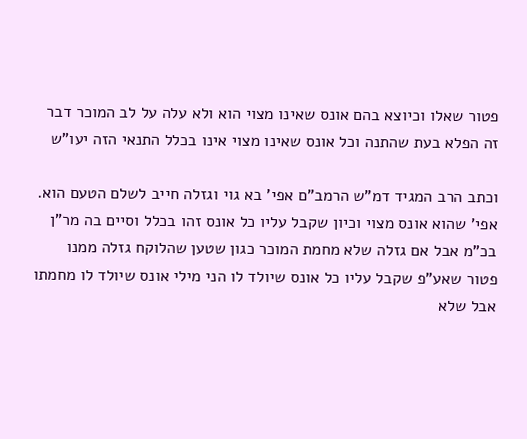פטור שאלו וכיוצא בהם אונס שאינו מצוי הוא ולא עלה על לב המוכר דבר זה הפלא בעת שהתנה וכל אונס שאינו מצוי אינו בכלל התנאי הזה יעו"ש

וכתב הרב המגיד דמ"ש הרמב"ם אפי' בא גוי וגזלה חייב לשלם הטעם הוא. אפי' שהוא אונס מצוי וכיון שקבל עליו כל אונס זהו בכלל וסיים בה מר"ן בכ"מ אבל אם גזלה שלא מחמת המוכר כגון שטען שהלוקח גזלה ממנו פטור שאע"פ שקבל עליו כל אונס שיולד לו הני מילי אונס שיולד לו מחמתו אבל שלא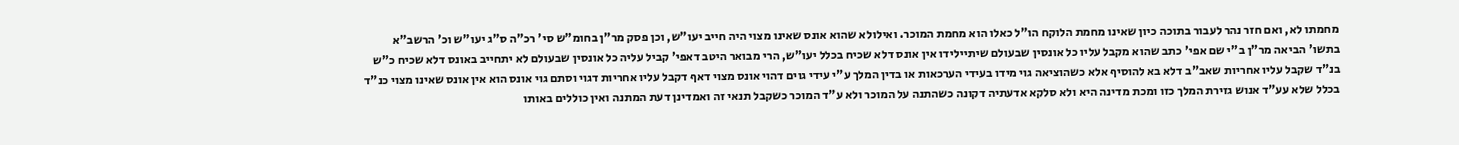מחמתו לא, ואם חזר נהר לעבור בתוכה כיון שאינו מחמת הלוקח הו"ל כאלו הוא מחמת המוכר. ואילולא שהוא אונס שאינו מצוי היה חייב יעו"ש, וכן פסק מר"ן בחומ"ש סי' רכ"ה ס"ג יעו"ש וכ' הרשב"א בתשו' הביאה מר"ן ב"י שם אפי' כתב שהוא מקבל עליו כל אונסין שבעולם שיתיילידו אין אונס דלא שכיח בכלל יעו"ש, הרי מבואר היטב דאפי' קביל עליה כל אונסין שבעולם לא יתחייב באונס דלא שכיח כ"ש בנ"ד שקבל עליו אחריות שאב"ב דלא בא להוסיף אלא כשהוציאה גוי מידו בעידי הערכאות או בדין המלך ע"י עידי גוים דהוי אונס מצוי דאף דקבל עליו אחריות דגוי וסתם גוי אונס הוא אין אונס שאינו מצוי כנ"ד בכלל שלא עע"ד אנוש גזירת המלך כזו ומכת מדינה היא ולא סלקא אדעתיה דקונה כשהתנה על המוכר ולא ע"ד המוכר כשקבל תנאי זה ואמדינן דעת המתנה ואין כוללים באותו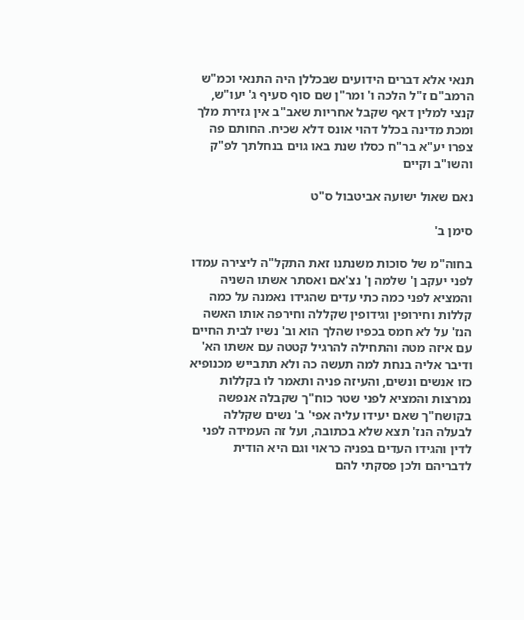תנאי אלא דברים הידועים שבכללן היה התנאי וכמ"ש הרמב"ם ז"ל הלכה ו' ומר"ן שם סוף סעיף ג' יעו"ש, קנצי למלין דאף שקבל אחריות שאב"ב אין גזירת מלך ומכת מדינה בכלל דהוי אונס דלא שכיח. החותם פה צפרו יע"א בר"ח כסלו שנת באו גוים בנחלתך לפ"ק והשו"ב וקיים

נאם שאול ישועה אביטבול ס"ט

סימן ב'

בחוה"מ של סוכות משנתנו זאת התקל"ה ליצירה עמדו לפני יעקב ן' שלמה ן' נצ'אם ואסתר אשתו השניה והמציא לפני כמה כתי עדים שהגידו נאמנה על כמה קללות וחירופין וגידופין שקללה וחירפה אותו האשה הנז' על לא חמס בכפיו שהלך הוא וב' נשיו לבית החיים עם איזה מטה והתחילה להרגיל קטטה עם אשתו הא' ודיבר אליה בנחת למה תעשה כה ולא תתבייש מכנופיא כזו אנשים ונשים, והעיזה פניה ותאמר לו בקללות נמרצות והמציא לפני שטר כוח"ך שקבלה אנפשה בקושח"ך שאם יעידו עליה אפי' ב' נשים שקללה לבעלה הנז' תצא שלא בכתובה, ועל זה העמידה לפני לדין והגידו העדים בפניה כראוי וגם היא הודית לדבריהם ולכן פסקתי להם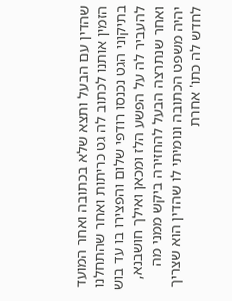שהדין עם הבעל ותצא שלא בכתובה ואחר המועד הזמין אותנו לכתוב לה גט כריתות ואחר שהתחלנו בתיקוני הגט נכנסו רודפי שלום והפצירו בו עד בוש להעביר לה על הפשע הלז ומכאן ואילך חושבנא, ואחר שנתרצה הבעל להחזירה ביקש ממני מה יהיה משפט הכתובה ונומיתי לו שהדין הוא שצריך לחדש לה כתו' אחרת